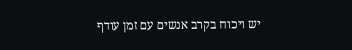יש ויכוח בקרב אנשים עם זמן עודף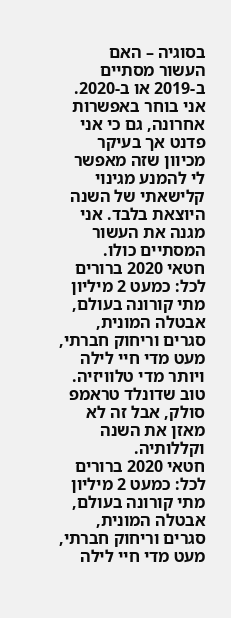בסוגיה – האם העשור מסתיים ב-2019 או ב-2020. אני בוחר באפשרות אחרונה, גם כי אני פדנט אך בעיקר מכיוון שזה מאפשר לי להמנע מגינוי קלישאתי של השנה היוצאת בלבד. אני מגנה את העשור המסתיים כולו.
חטאי 2020 ברורים לכל: כמעט 2 מיליון מתי קורונה בעולם, אבטלה המונית, סגרים וריחוק חברתי, מעט מדי חיי לילה ויותר מדי טלוויזיה. טוב שדונלד טראמפ סולק, אבל זה לא מאזן את השנה וקללותיה.
חטאי 2020 ברורים לכל: כמעט 2 מיליון מתי קורונה בעולם, אבטלה המונית, סגרים וריחוק חברתי, מעט מדי חיי לילה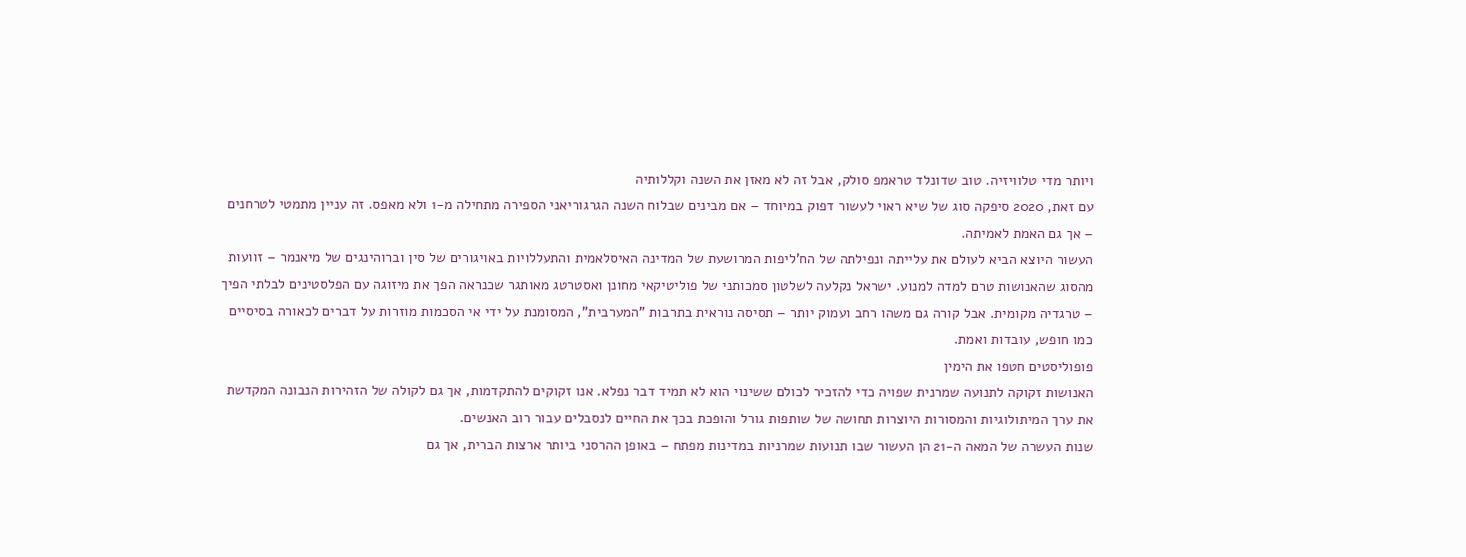ויותר מדי טלוויזיה. טוב שדונלד טראמפ סולק, אבל זה לא מאזן את השנה וקללותיה
עם זאת, 2020 סיפקה סוג של שיא ראוי לעשור דפוק במיוחד – אם מבינים שבלוח השנה הגרגוריאני הספירה מתחילה מ-1 ולא מאפס. זה עניין מתמטי לטרחנים – אך גם האמת לאמיתה.
העשור היוצא הביא לעולם את עלייתה ונפילתה של הח'ליפות המרושעת של המדינה האיסלאמית והתעללויות באויגורים של סין וברוהינגים של מיאנמר – זוועות מהסוג שהאנושות טרם למדה למנוע. ישראל נקלעה לשלטון סמכותני של פוליטיקאי מחונן ואסטרטג מאותגר שכנראה הפך את מיזוגה עם הפלסטינים לבלתי הפיך – טרגדיה מקומית. אבל קורה גם משהו רחב ועמוק יותר – תסיסה נוראית בתרבות "המערבית", המסומנת על ידי אי הסכמות מוזרות על דברים לכאורה בסיסיים כמו חופש, עובדות ואמת.
פופוליסטים חטפו את הימין
האנושות זקוקה לתנועה שמרנית שפויה כדי להזכיר לכולם ששינוי הוא לא תמיד דבר נפלא. אנו זקוקים להתקדמות, אך גם לקולה של הזהירות הנבונה המקדשת את ערך המיתולוגיות והמסורות היוצרות תחושה של שותפות גורל והופכת בכך את החיים לנסבלים עבור רוב האנשים.
שנות העשרה של המאה ה-21 הן העשור שבו תנועות שמרניות במדינות מפתח – באופן ההרסני ביותר ארצות הברית, אך גם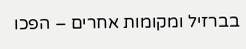בברזיל ומקומות אחרים – הפכו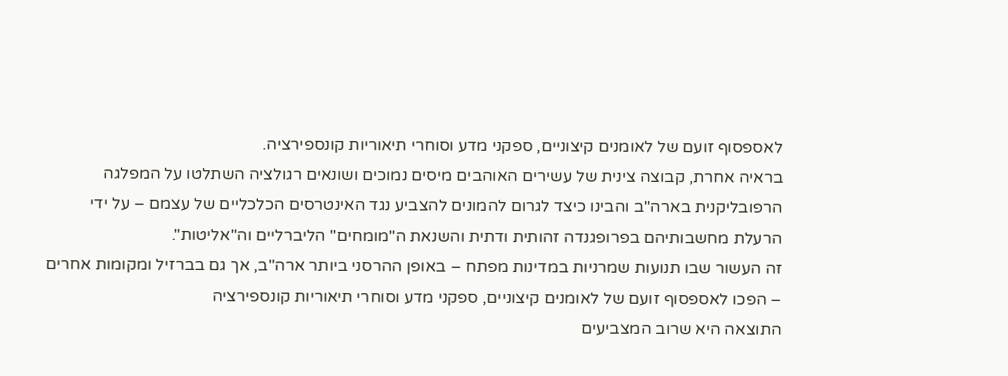לאספסוף זועם של לאומנים קיצוניים, ספקני מדע וסוחרי תיאוריות קונספירציה.
בראיה אחרת, קבוצה צינית של עשירים האוהבים מיסים נמוכים ושונאים רגולציה השתלטו על המפלגה הרפובליקנית בארה"ב והבינו כיצד לגרום להמונים להצביע נגד האינטרסים הכלכליים של עצמם – על ידי הרעלת מחשבותיהם בפרופגנדה זהותית ודתית והשנאת ה"מומחים" הליברליים וה"אליטות".
זה העשור שבו תנועות שמרניות במדינות מפתח – באופן ההרסני ביותר ארה"ב, אך גם בברזיל ומקומות אחרים – הפכו לאספסוף זועם של לאומנים קיצוניים, ספקני מדע וסוחרי תיאוריות קונספירציה
התוצאה היא שרוב המצביעים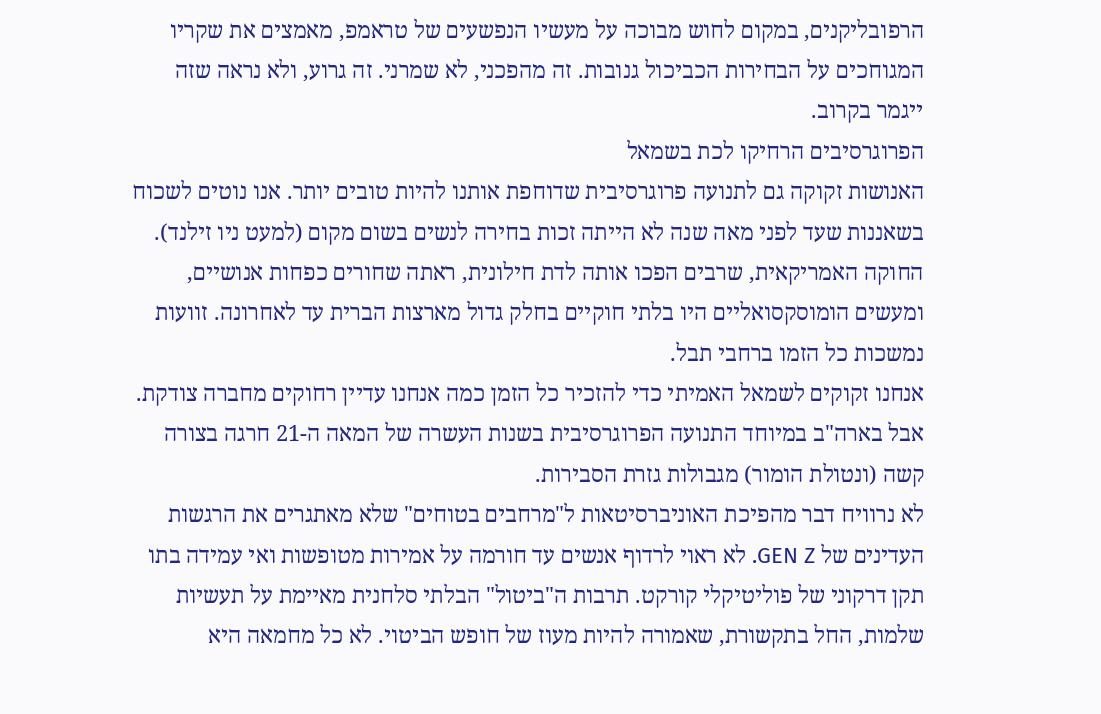הרפובליקנים, במקום לחוש מבוכה על מעשיו הנפשעים של טראמפ, מאמצים את שקריו המגוחכים על הבחירות הכביכול גנובות. זה מהפכני, לא שמרני. זה גרוע, ולא נראה שזה ייגמר בקרוב.
הפרוגרסיבים הרחיקו לכת בשמאל
האנושות זקוקה גם לתנועה פרוגרסיבית שדוחפת אותנו להיות טובים יותר. אנו נוטים לשכוח בשאננות שעד לפני מאה שנה לא הייתה זכות בחירה לנשים בשום מקום (למעט ניו זילנד). החוקה האמריקאית, שרבים הפכו אותה לדת חילונית, ראתה שחורים כפחות אנושיים, ומעשים הומוסקסואליים היו בלתי חוקיים בחלק גדול מארצות הברית עד לאחרונה. זוועות נמשכות כל הזמו ברחבי תבל.
אנחנו זקוקים לשמאל האמיתי כדי להזכיר כל הזמן כמה אנחנו עדיין רחוקים מחברה צודקת. אבל בארה"ב במיוחד התנועה הפרוגרסיבית בשנות העשרה של המאה ה-21 חרגה בצורה קשה (ונטולת הומור) מגבולות גזרת הסבירות.
לא נרוויח דבר מהפיכת האוניברסיטאות ל"מרחבים בטוחים" שלא מאתגרים את הרגשות העדינים של GEN Z. לא ראוי לרדוף אנשים עד חורמה על אמירות מטופשות ואי עמידה בתו תקן דרקוני של פוליטיקלי קורקט. תרבות ה"ביטול" הבלתי סלחנית מאיימת על תעשיות שלמות, החל בתקשורת, שאמורה להיות מעוז של חופש הביטוי. לא כל מחמאה היא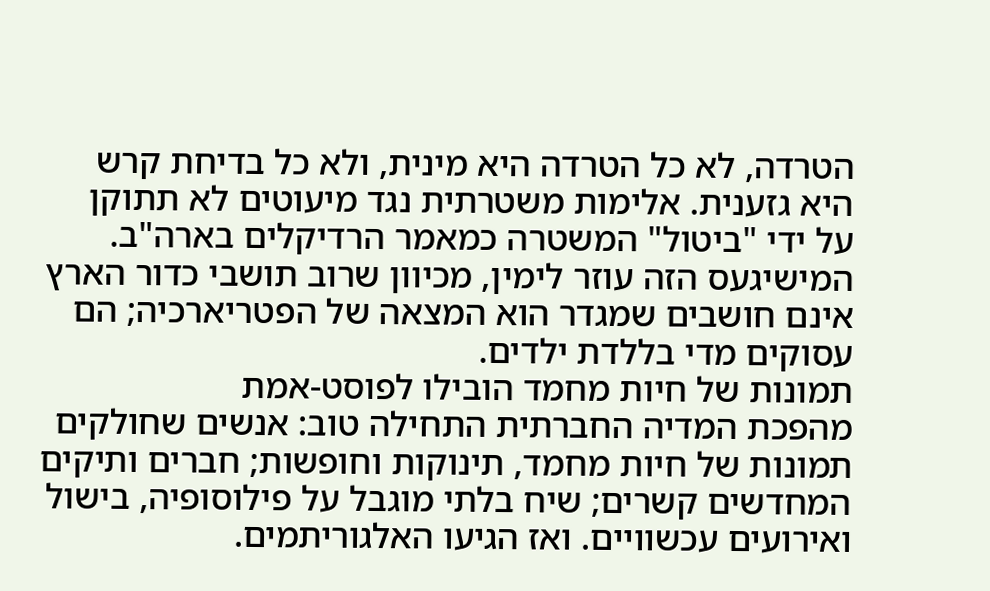הטרדה, לא כל הטרדה היא מינית, ולא כל בדיחת קרש היא גזענית. אלימות משטרתית נגד מיעוטים לא תתוקן על ידי "ביטול" המשטרה כמאמר הרדיקלים בארה"ב. המישיגעס הזה עוזר לימין, מכיוון שרוב תושבי כדור הארץ אינם חושבים שמגדר הוא המצאה של הפטריארכיה; הם עסוקים מדי בללדת ילדים.
תמונות של חיות מחמד הובילו לפוסט-אמת
מהפכת המדיה החברתית התחילה טוב: אנשים שחולקים תמונות של חיות מחמד, תינוקות וחופשות; חברים ותיקים המחדשים קשרים; שיח בלתי מוגבל על פילוסופיה, בישול ואירועים עכשוויים. ואז הגיעו האלגוריתמים.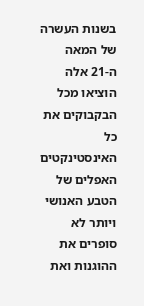בשנות העשרה של המאה ה-21 אלה הוציאו מכל הבקבוקים את כל האינסטינקטים האפלים של הטבע האנושי ויותר לא סופרים את ההוגנות ואת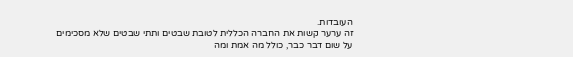העובדות.
זה ערער קשות את החברה הכללית לטובת שבטים ותתי שבטים שלא מסכימים על שום דבר כבר, כולל מה אמת ומה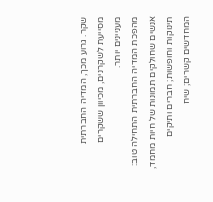שקר. גרוע מכך, המדיה החברתית מסייעת לשקרנים, מכיוון ששקרים מעניינים יותר.
מהפכת המדיה החברתית התחילה טוב: אנשים שחולקים תמונות של חיות מחמד, תינוקות וחופשות; חברים ותיקים המחדשים קשרים; שיח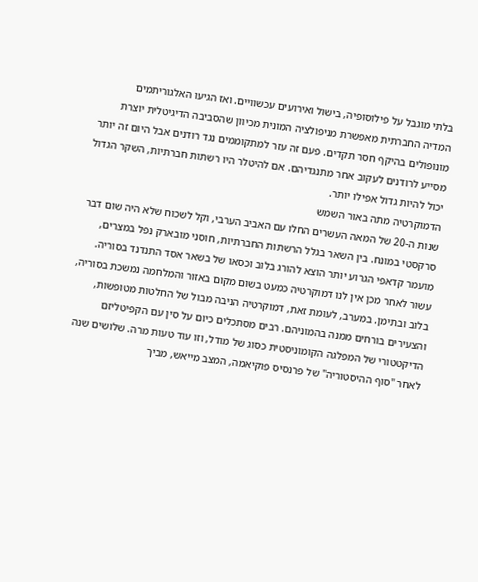בלתי מוגבל על פילוסופיה, בישול ואירועים עכשוויים. ואז הגיעו האלגוריתמים
המדיה החברתית מאפשרת מניפולציה המונית מכיוון שהסביבה הדיגיטלית יוצרת מונופולים בהיקף חסר תקדים. פעם זה עזר למתקוממים נגד רודנים אבל היום זה יותר מסייע לרודנים לעקוב אחר מתנגדיהם. אם להיטלר היו רשתות חברתיות, השקר הגדול יכול להיות גדול אפילו יותר.
הדמוקרטיה מתה באור השמש
שנות ה-20 של המאה העשרים החלו עם האביב הערבי, וקל לשכוח שלא היה שום דבר סרקסטי במונח. בין השאר בגלל הרשתות החברתיות, חוסני מובארק נפל במצרים, מועמר קדאפי הגרוע יותר הוצא להורג בלוב וכסאו של בשאר אסד התנדנד בסוריה. עשור לאחר מכן אין לנו דמוקרטיה כמעט בשום מקום באזור והמלחמה נמשכת בסוריה, בלוב ובתימן. במערב, לעומת זאת, דמוקרטיה הניבה מבול של החלטות מטופשות, והצעירים בורחים ממנה בהמוניהם. רבים מסתכלים כיום על סין עם הקפיטליזם הדיקטטורי של המפלגה הקומוניסטית כסוג של מודל, וזו עוד טעות מרה. שלושים שנה לאחר "סוף ההיסטוריה" של פרנסיס פוקיאמה, המצב מייאש, מביך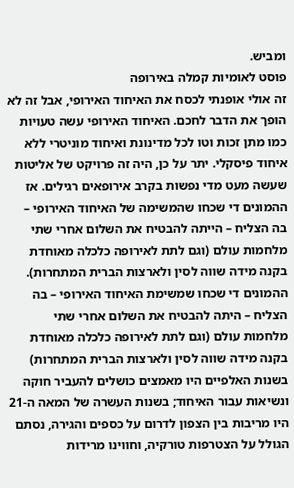ומביש.
פוסט לאומיות קמלה באירופה
זה אולי אופנתי לכסח את האיחוד האירופי, אבל זה לא הופך את הדבר לחכם. האיחוד האירופי עשה טעויות כמו מתן זכות וטו לכל מדינונת ואיחוד מוניטרי ללא איחוד פיסקלי. יתר על כן, היה זה פרויקט של אליטות שעשה מעט מדי נפשות בקרב אירופאים רגילים. אז ההמונים די שכחו שהמשימה של האיחוד האירופי – בה הצליח – הייתה להבטיח את השלום אחרי שתי מלחמות עולם (וגם לתת לאירופה כלכלה מאוחדת בקנה מידה שווה לסין ולארצות הברית המתחרות).
ההמונים די שכחו שמשימת האיחוד האירופי – בה הצליח – היתה להבטיח את השלום אחרי שתי מלחמות עולם (וגם לתת לאירופה כלכלה מאוחדת בקנה מידה שווה לסין ולארצות הברית המתחרות)
בשנות האלפיים היו מאמצים כושלים להעביר חוקה ונשיאות עבור האיחוד; בשנות העשרה של המאה ה-21 היו מריבות בין הצפון לדרום על כספים והגירה, נסתם הגולל על הצטרפות טורקיה, וחווינו מרידות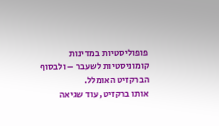פופוליסטיות במדינות קומוניסטיות לשעבר – ולבסוף הברקזיט האומלל.
אותו ברקזיט, עוד שגיאה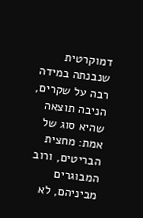דמוקרטית שנבנתה במידה רבה על שקרים, הניבה תוצאה שהיא סוג של אמת: מחצית הבריטים, ורוב המבוגרים מביניהם, לא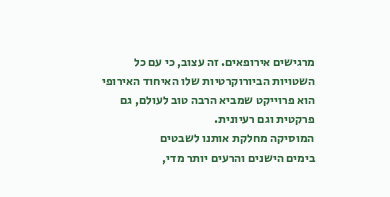מרגישים אירופאים. זה עצוב, כי עם כל השטויות הביורוקרטיות שלו האיחוד האירופי הוא פרוייקט שמביא הרבה טוב לעולם, גם פרקטית וגם רעיונית.
המוסיקה מחלקת אותנו לשבטים
בימים הישנים והרעים יותר מדי,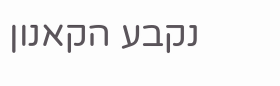נקבע הקאנון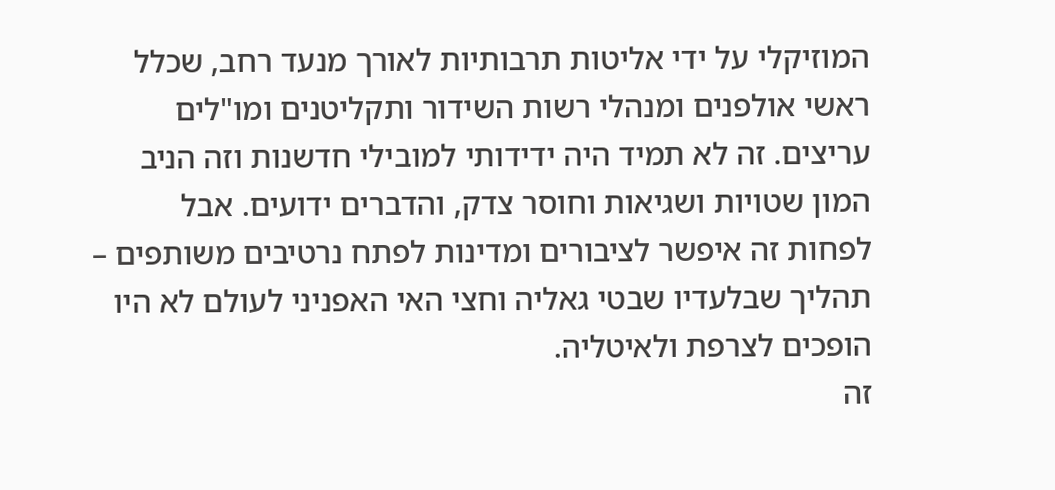המוזיקלי על ידי אליטות תרבותיות לאורך מנעד רחב, שכלל ראשי אולפנים ומנהלי רשות השידור ותקליטנים ומו"לים עריצים. זה לא תמיד היה ידידותי למובילי חדשנות וזה הניב המון שטויות ושגיאות וחוסר צדק, והדברים ידועים. אבל לפחות זה איפשר לציבורים ומדינות לפתח נרטיבים משותפים – תהליך שבלעדיו שבטי גאליה וחצי האי האפניני לעולם לא היו הופכים לצרפת ולאיטליה.
זה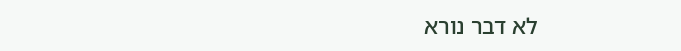לא דבר נורא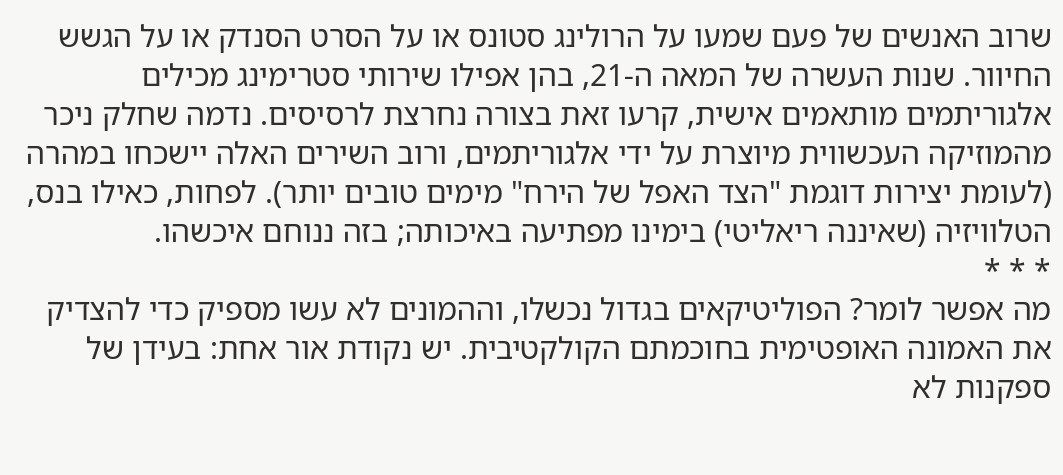שרוב האנשים של פעם שמעו על הרולינג סטונס או על הסרט הסנדק או על הגשש החיוור. שנות העשרה של המאה ה-21, בהן אפילו שירותי סטרימינג מכילים אלגוריתמים מותאמים אישית, קרעו זאת בצורה נחרצת לרסיסים. נדמה שחלק ניכר מהמוזיקה העכשווית מיוצרת על ידי אלגוריתמים, ורוב השירים האלה יישכחו במהרה (לעומת יצירות דוגמת "הצד האפל של הירח" מימים טובים יותר). לפחות, כאילו בנס, הטלוויזיה (שאיננה ריאליטי) בימינו מפתיעה באיכותה; בזה ננוחם איכשהו.
* * *
מה אפשר לומר? הפוליטיקאים בגדול נכשלו, וההמונים לא עשו מספיק כדי להצדיק את האמונה האופטימית בחוכמתם הקולקטיבית. יש נקודת אור אחת: בעידן של ספקנות לא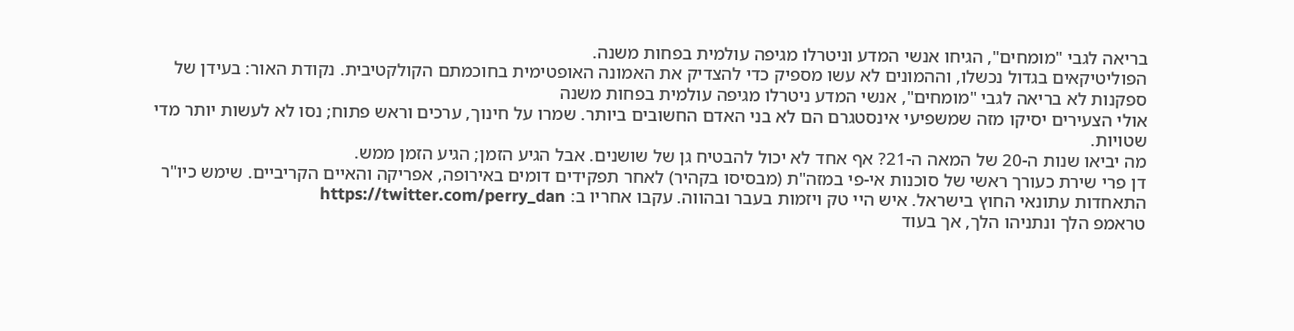בריאה לגבי "מומחים", הגיחו אנשי המדע וניטרלו מגיפה עולמית בפחות משנה.
הפוליטיקאים בגדול נכשלו, וההמונים לא עשו מספיק כדי להצדיק את האמונה האופטימית בחוכמתם הקולקטיבית. נקודת האור: בעידן של ספקנות לא בריאה לגבי "מומחים", אנשי המדע ניטרלו מגיפה עולמית בפחות משנה
אולי הצעירים יסיקו מזה שמשפיעי אינסטגרם הם לא בני האדם החשובים ביותר. שמרו על חינוך, ערכים וראש פתוח; נסו לא לעשות יותר מדי שטויות.
מה יביאו שנות ה-20 של המאה ה-21? אף אחד לא יכול להבטיח גן של שושנים. אבל הגיע הזמן; הגיע הזמן ממש.
דן פרי שירת כעורך ראשי של סוכנות אי-פי במזה"ת (מבסיסו בקהיר) לאחר תפקידים דומים באירופה, אפריקה והאיים הקריביים. שימש כיו"ר התאחדות עתונאי החוץ בישראל. איש היי טק ויזמות בעבר ובהווה. עקבו אחריו ב: https://twitter.com/perry_dan
טראמפ הלך ונתניהו הלך, אך בעוד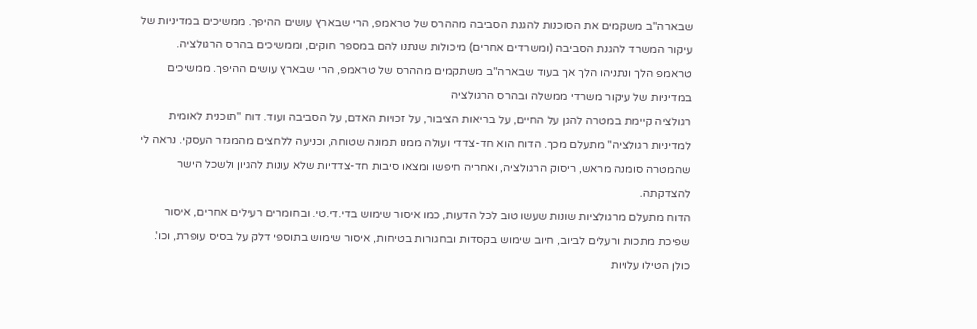שבארה"ב משקמים את הסוכנות להגנת הסביבה מההרס של טראמפ, הרי שבארץ עושים ההיפך. ממשיכים במדיניות של עיקור המשרד להגנת הסביבה (ומשרדים אחרים) מיכולות שנתנו להם במספר חוקים, וממשיכים בהרס הרגולציה.
טראמפ הלך ונתניהו הלך אך בעוד שבארה"ב משתקמים מההרס של טראמפ, הרי שבארץ עושים ההיפך. ממשיכים במדיניות של עיקור משרדי ממשלה ובהרס הרגולציה
רגולציה קיימת במטרה להגן על החיים, על בריאות הציבור, על זכויות האדם, על הסביבה ועוד. דוח "תוכנית לאומית למדיניות רגולציה" מתעלם מכך. הדוח הוא חד-צדדי ועולה ממנו תמונה שטוחה, וכניעה ללחצים מהמגזר העסקי. נראה לי שהמטרה סומנה מראש, ריסוק הרגולציה, ואחריה חיפשו ומצאו סיבות חד-צדדיות שלא עונות להגיון ולשכל הישר להצדקתה.
הדוח מתעלם מרגולציות שונות שעשו טוב לכל הדעות, כמו איסור שימוש בדי.די.טי. ובחומרים רעילים אחרים, איסור שפיכת מתכות ורעלים לביוב, חיוב שימוש בקסדות ובחגורות בטיחות, איסור שימוש בתוספי דלק על בסיס עופרת, וכו'. כולן הטילו עלויות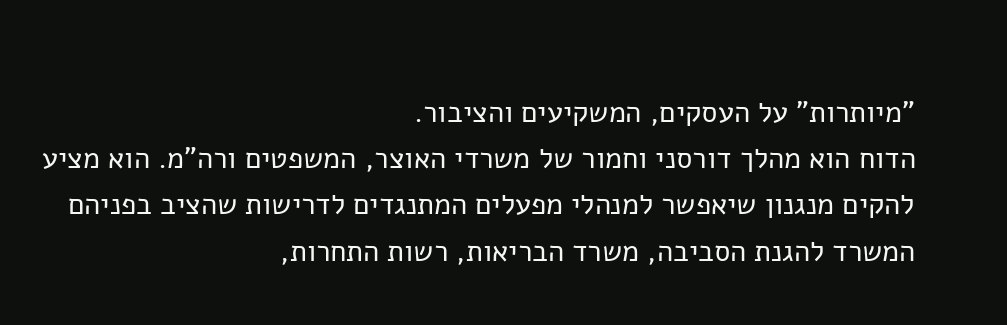"מיותרות" על העסקים, המשקיעים והציבור.
הדוח הוא מהלך דורסני וחמור של משרדי האוצר, המשפטים ורה"מ. הוא מציע להקים מנגנון שיאפשר למנהלי מפעלים המתנגדים לדרישות שהציב בפניהם המשרד להגנת הסביבה, משרד הבריאות, רשות התחרות,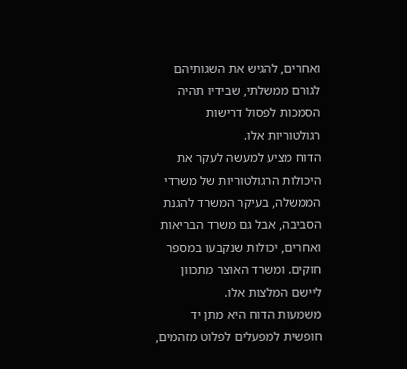ואחרים, להגיש את השגותיהם לגורם ממשלתי, שבידיו תהיה הסמכות לפסול דרישות רגולטוריות אלו.
הדוח מציע למעשה לעקר את היכולות הרגולטוריות של משרדי הממשלה, בעיקר המשרד להגנת הסביבה, אבל גם משרד הבריאות ואחרים, יכולות שנקבעו במספר חוקים. ומשרד האוצר מתכוון ליישם המלצות אלו.
משמעות הדוח היא מתן יד חופשית למפעלים לפלוט מזהמים,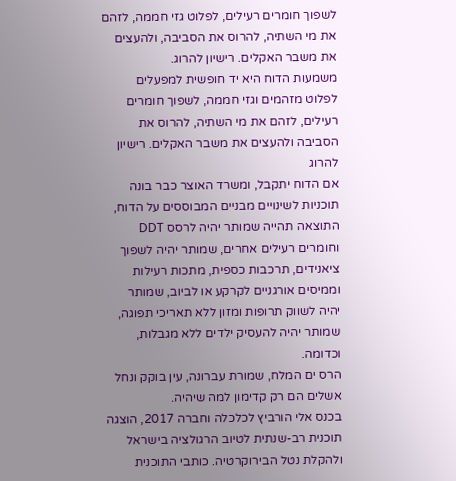לשפוך חומרים רעילים, לפלוט גזי חממה, לזהם את מי השתיה, להרוס את הסביבה, ולהעצים את משבר האקלים. רישיון להרוג.
משמעות הדוח היא יד חופשית למפעלים לפלוט מזהמים וגזי חממה, לשפוך חומרים רעילים, לזהם את מי השתיה, להרוס את הסביבה ולהעצים את משבר האקלים. רישיון להרוג
אם הדוח יתקבל, ומשרד האוצר כבר בונה תוכניות לשינויים מבניים המבוססים על הדוח, התוצאה תהייה שמותר יהיה לרסס DDT וחומרים רעילים אחרים, שמותר יהיה לשפוך ציאנידים, תרכבות כספית, מתכות רעילות וממיסים אורגניים לקרקע או לביוב, שמותר יהיה לשווק תרופות ומזון ללא תאריכי תפוגה, שמותר יהיה להעסיק ילדים ללא מגבלות, וכדומה.
הרס ים המלח, שמורת עברונה, עין בוקק ונחל אשלים הם רק קדימון למה שיהיה.
בכנס אלי הורביץ לכלכלה וחברה 2017, הוצגה תוכנית רב-שנתית לטיוב הרגולציה בישראל ולהקלת נטל הבירוקרטיה. כותבי התוכנית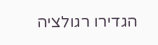הגדירו רגולציה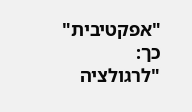"אפקטיבית" כך:
"לרגולציה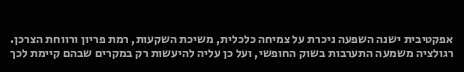אפקטיבית ישנה השפעה ניכרת על צמיחה כלכלית, משיכת השקעות, רמת פריון ורווחת הצרכן. רגולציה משמעה התערבות בשוק החופשי, ועל כן עליה להיעשות רק במקרים שבהם קיימת לכך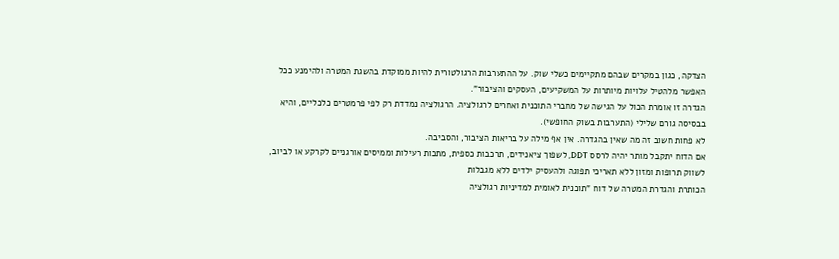הצדקה, כגון במקרים שבהם מתקיימים כשלי שוק. על ההתערבות הרגולטורית להיות ממוקדת בהשגת המטרה ולהימנע ככל האפשר מלהטיל עלויות מיותרות על המשקיעים, העסקים והציבור".
הגדרה זו אומרת הכול על הגישה של מחברי התוכנית ואחרים לרגולציה. הרגולציה נמדדת רק לפי פרמטרים כלכליים, והיא בבסיסה גורם שלילי (התערבות בשוק החופשי).
לא פחות חשוב זה מה שאין בהגדרה. אין אף מילה על בריאות הציבור, והסביבה.
אם הדוח יתקבל מותר יהיה לרסס DDT, לשפוך ציאנידים, תרכבות כספית, מתכות רעילות וממיסים אורגניים לקרקע או לביוב, לשווק תרופות ומזון ללא תאריכי תפוגה ולהעסיק ילדים ללא מגבלות
הכותרת והגדרת המטרה של דוח "תוכנית לאומית למדיניות רגולציה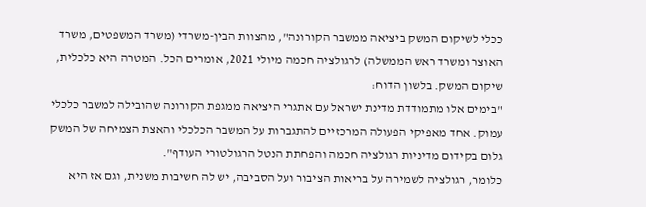ככלי לשיקום המשק ביציאה ממשבר הקורונה", מהצוות הבין-משרדי (משרד המשפטים, משרד האוצר ומשרד ראש הממשלה) לרגולציה חכמה מיולי 2021, אומרים הכל. המטרה היא כלכלית, שיקום המשק. בלשון הדוח:
"בימים אלו מתמודדת מדינת ישראל עם אתגרי היציאה ממגפת הקורונה שהובילה למשבר כלכלי עמוק. אחד מאפיקי הפעולה המרכזיים להתגברות על המשבר הכלכלי והאצת הצמיחה של המשק גלום בקידום מדיניות רגולציה חכמה והפחתת הנטל הרגולטורי העודף".
כלומר, רגולציה לשמירה על בריאות הציבור ועל הסביבה, יש לה חשיבות משנית, וגם אז היא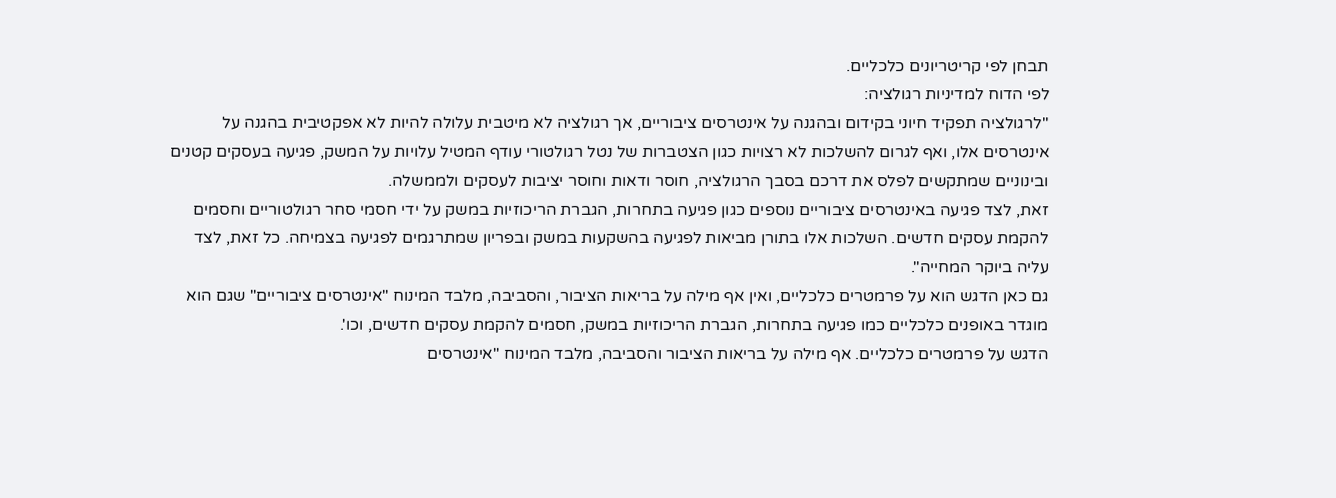תבחן לפי קריטריונים כלכליים.
לפי הדוח למדיניות רגולציה:
"לרגולציה תפקיד חיוני בקידום ובהגנה על אינטרסים ציבוריים, אך רגולציה לא מיטבית עלולה להיות לא אפקטיבית בהגנה על אינטרסים אלו, ואף לגרום להשלכות לא רצויות כגון הצטברות של נטל רגולטורי עודף המטיל עלויות על המשק, פגיעה בעסקים קטנים ובינוניים שמתקשים לפלס את דרכם בסבך הרגולציה, חוסר ודאות וחוסר יציבות לעסקים ולממשלה.
זאת, לצד פגיעה באינטרסים ציבוריים נוספים כגון פגיעה בתחרות, הגברת הריכוזיות במשק על ידי חסמי סחר רגולטוריים וחסמים להקמת עסקים חדשים. השלכות אלו בתורן מביאות לפגיעה בהשקעות במשק ובפריון שמתרגמים לפגיעה בצמיחה. כל זאת, לצד עליה ביוקר המחייה".
גם כאן הדגש הוא על פרמטרים כלכליים, ואין אף מילה על בריאות הציבור, והסביבה, מלבד המינוח "אינטרסים ציבוריים" שגם הוא מוגדר באופנים כלכליים כמו פגיעה בתחרות, הגברת הריכוזיות במשק, חסמים להקמת עסקים חדשים, וכו'.
הדגש על פרמטרים כלכליים. אף מילה על בריאות הציבור והסביבה, מלבד המינוח "אינטרסים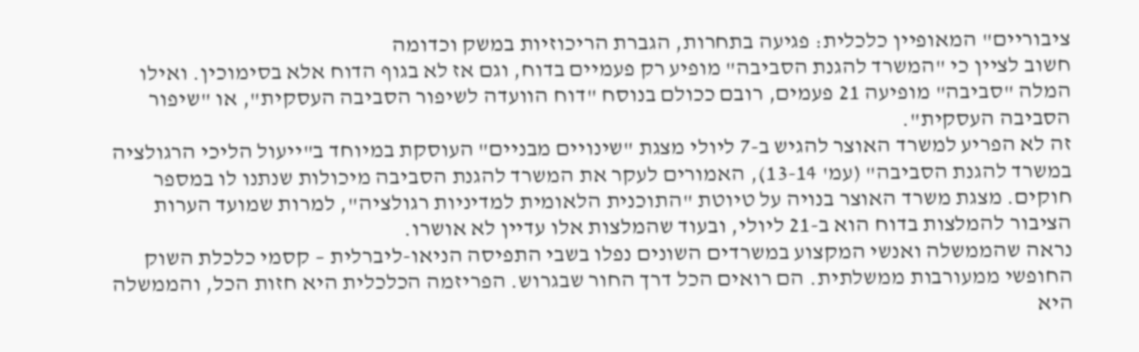ציבוריים" המאופיין כלכלית: פגיעה בתחרות, הגברת הריכוזיות במשק וכדומה
חשוב לציין כי "המשרד להגנת הסביבה" מופיע רק פעמיים בדוח, וגם אז לא בגוף הדוח אלא בסימוכין. ואילו המלה "סביבה" מופיעה 21 פעמים, רובם ככולם בנוסח "דוח הוועדה לשיפור הסביבה העסקית", או "שיפור הסביבה העסקית".
זה לא הפריע למשרד האוצר להגיש ב-7 ליולי מצגת "שינויים מבניים" העוסקת במיוחד ב"ייעול הליכי הרגולציה במשרד להגנת הסביבה" (עמ' 13-14), האמורים לעקר את המשרד להגנת הסביבה מיכולות שנתנו לו במספר חוקים. מצגת משרד האוצר בנויה על טיוטת "התוכנית הלאומית למדיניות רגולציה", למרות שמועד הערות הציבור להמלצות בדוח הוא ב-21 ליולי, ובעוד שהמלצות אלו עדיין לא אושרו.
נראה שהממשלה ואנשי המקצוע במשרדים השונים נפלו בשבי התפיסה הניאו-ליברלית – קסמי כלכלת השוק החופשי ממעורבות ממשלתית. הם רואים הכל דרך החור שבגרוש. הפריזמה הכלכלית היא חזות הכל, והממשלה היא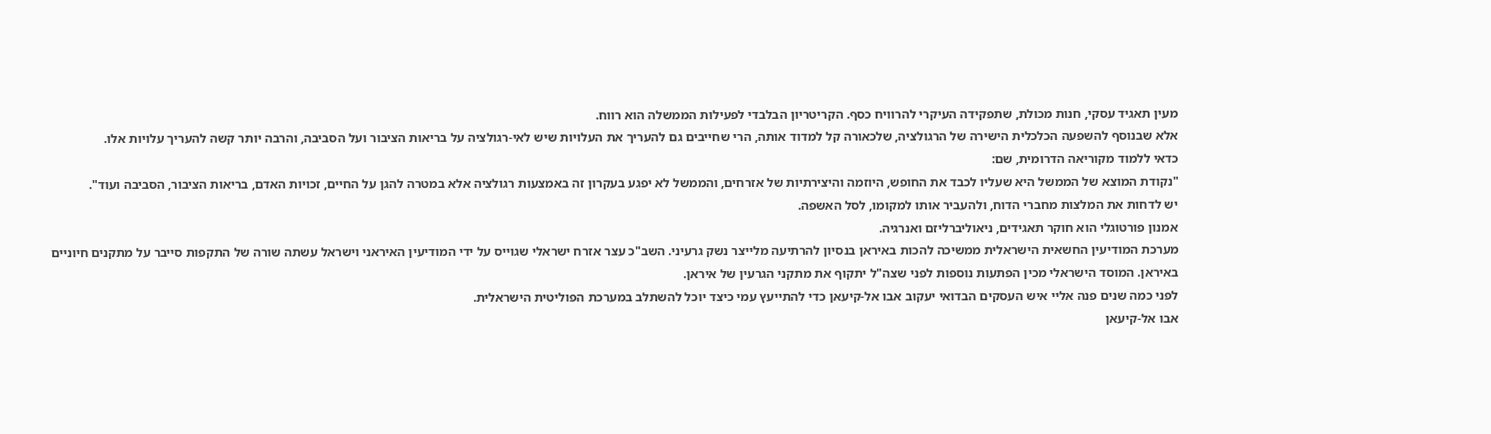מעין תאגיד עסקי, חנות מכולת, שתפקידה העיקרי להרוויח כסף. הקריטריון הבלבדי לפעילות הממשלה הוא רווח.
אלא שבנוסף להשפעה הכלכלית הישירה של הרגולציה, שלכאורה קל למדוד אותה, הרי שחייבים גם להעריך את העלויות שיש לאי-רגולציה על בריאות הציבור ועל הסביבה, והרבה יותר קשה להעריך עלויות אלו.
כדאי ללמוד מקוריאה הדרומית, שם:
"נקודת המוצא של הממשל היא שעליו לכבד את החופש, היוזמה והיצירתיות של אזרחים, והממשל לא יפגע בעקרון זה באמצעות רגולציה אלא במטרה להגן על החיים, זכויות האדם, בריאות הציבור, הסביבה ועוד".
יש לדחות את המלצות מחברי הדוח, ולהעביר אותו למקומו, לסל האשפה.
אמנון פורטוגלי הוא חוקר תאגידים, ניאוליברליזם ואנרגיה.
מערכת המודיעין החשאית הישראלית ממשיכה להכות באיראן בנסיון להרתיעה מלייצר נשק גרעיני. השב"כ עצר אזרח ישראלי שגוייס על ידי המודיעין האיראני וישראל עשתה שורה של התקפות סייבר על מתקנים חיוניים באיראן. המוסד הישראלי מכין הפתעות נוספות לפני שצה"ל יתקוף את מתקני הגרעין של איראן.
לפני כמה שנים פנה אליי איש העסקים הבדואי יעקוב אבו אל-קיעאן כדי להתייעץ עמי כיצד יוכל להשתלב במערכת הפוליטית הישראלית.
אבו אל-קיעאן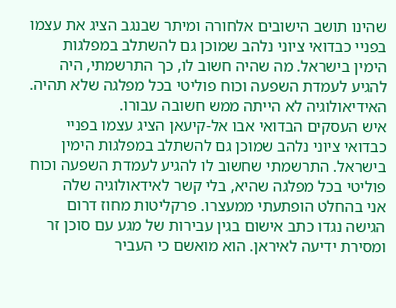שהינו תושב הישובים אלחורה ומיתר שבנגב הציג את עצמו בפניי כבדואי ציוני נלהב שמוכן גם להשתלב במפלגות הימין בישראל. מה שהיה חשוב לו, כך התרשמתי, היה להגיע לעמדת השפעה וכוח פוליטי בכל מפלגה שלא תהיה. האידיאולוגיה לא הייתה ממש חשובה עבורו.
איש העסקים הבדואי אבו אל-קיעאן הציג עצמו בפניי כבדואי ציוני נלהב שמוכן גם להשתלב במפלגות הימין בישראל. התרשמתי שחשוב לו להגיע לעמדת השפעה וכוח פוליטי בכל מפלגה שהיא, בלי קשר לאידאולוגיה שלה
אני בהחלט הופתעתי ממעצרו. פרקליטות מחוז דרום הגישה נגדו כתב אישום בגין עבירות של מגע עם סוכן זר ומסירת ידיעה לאיראן. הוא מואשם כי העביר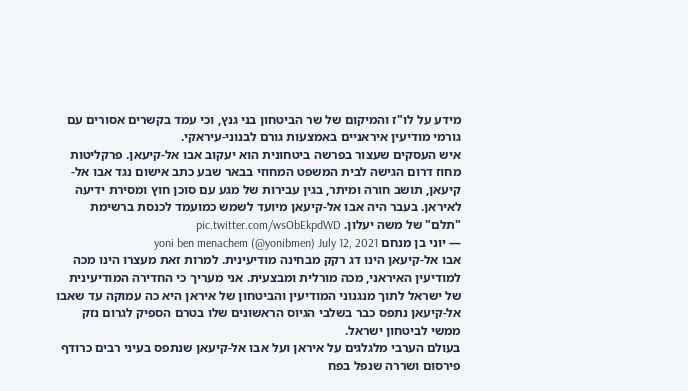מידע על לו"ז והמיקום של שר הביטחון בני גנץ, וכי עמד בקשרים אסורים עם גורמי מודיעין איראניים באמצעות גורם לבנוני-עיראקי.
איש העסקים שעצור בפרשה ביטחונית הוא יעקוב אבו אל-קיעאן. פרקליטות מחוז דרום הגישה לבית המשפט המחוזי בבאר שבע כתב אישום נגד אבו אל-קיעאן, תושב חורה ומיתר, בגין עבירות של מגע עם סוכן חוץ ומסירת ידיעה לאיראן. בעבר היה אבו אל-קיעאן מיועד לשמש כמועמד לכנסת ברשימת "תלם" של משה יעלון. pic.twitter.com/wsObEkpdWD
— יוני בן מנחם yoni ben menachem (@yonibmen) July 12, 2021
אבו אל-קיעאן הינו דג רקק מבחינה מודיעינית. למרות זאת מעצרו הינו מכה למודיעין האיראני, מכה מורלית ומבצעית. אני מעריך כי החדירה המודיעינית של ישראל לתוך מנגנוני המודיעין והביטחון של איראן היא כה עמוקה עד שאבו אל-קיעאן נתפס כבר בשלבי הגיוס הראשונים שלו בטרם הספיק לגרום נזק ממשי לביטחון ישראל.
בעולם הערבי מלגלגים על איראן ועל אבו אל-קיעאן שנתפס בעיני רבים כרודף פירסום ושררה שנפל בפח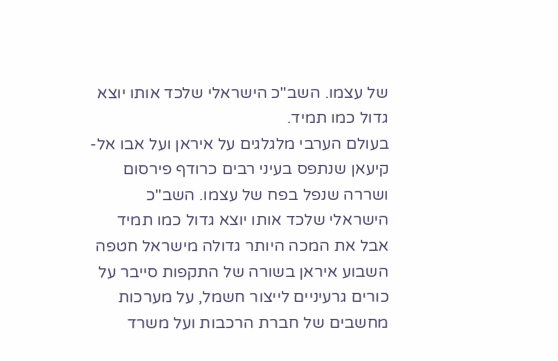של עצמו. השב"כ הישראלי שלכד אותו יוצא גדול כמו תמיד.
בעולם הערבי מלגלגים על איראן ועל אבו אל-קיעאן שנתפס בעיני רבים כרודף פירסום ושררה שנפל בפח של עצמו. השב"כ הישראלי שלכד אותו יוצא גדול כמו תמיד
אבל את המכה היותר גדולה מישראל חטפה השבוע איראן בשורה של התקפות סייבר על כורים גרעיניים לייצור חשמל, על מערכות מחשבים של חברת הרכבות ועל משרד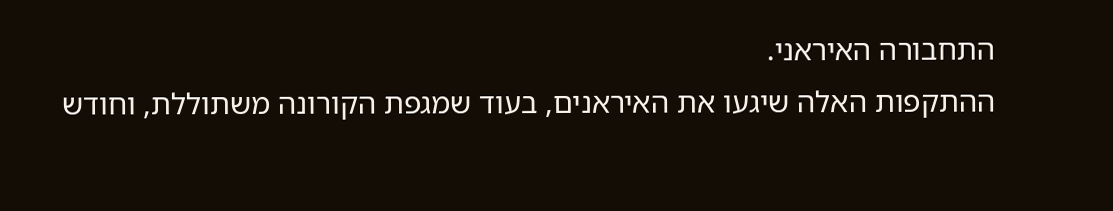התחבורה האיראני.
ההתקפות האלה שיגעו את האיראנים, בעוד שמגפת הקורונה משתוללת, וחודש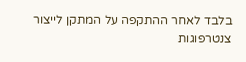בלבד לאחר ההתקפה על המתקן לייצור צנטרפוגות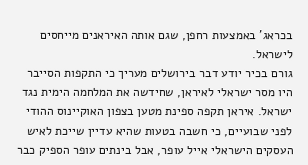בכראג' באמצעות רחפן, שגם אותה האיראנים מייחסים לישראל.
גורם בכיר יודע דבר בירושלים מעריך כי התקפות הסייבר היו מסר ישראלי לאיראן, שחידשה את המלחמה הימית נגד ישראל. איראן תקפה ספינת מטען בצפון האוקיינוס ההודי לפני שבועיים, כי חשבה בטעות שהיא עדיין שייכת לאיש העסקים הישראלי אייל עופר, אבל בינתים עופר הספיק כבר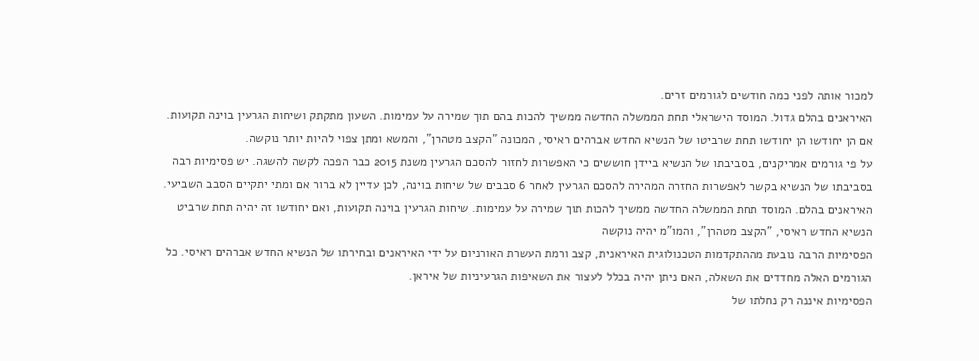למכור אותה לפני כמה חודשים לגורמים זרים.
האיראנים בהלם גדול. המוסד הישראלי תחת הממשלה החדשה ממשיך להכות בהם תוך שמירה על עמימות. השעון מתקתק ושיחות הגרעין בוינה תקועות. אם הן יחודשו הן יחודשו תחת שרביטו של הנשיא החדש אברהים ראיסי, המכונה "הקצב מטהרן", והמשא ומתן צפוי להיות יותר נוקשה.
על פי גורמים אמריקנים, בסביבתו של הנשיא ביידן חוששים כי האפשרות לחזור להסכם הגרעין משנת 2015 כבר הפכה לקשה להשגה. יש פסימיות רבה בסביבתו של הנשיא בקשר לאפשרות החזרה המהירה להסכם הגרעין לאחר 6 סבבים של שיחות בוינה, לכן עדיין לא ברור אם ומתי יתקיים הסבב השביעי.
האיראנים בהלם. המוסד תחת הממשלה החדשה ממשיך להכות תוך שמירה על עמימות. שיחות הגרעין בוינה תקועות, ואם יחודשו זה יהיה תחת שרביט הנשיא החדש ראיסי, "הקצב מטהרן", והמו"מ יהיה נוקשה
הפסימיות הרבה נובעת מההתקדמות הטכנולוגית האיראנית, קצב ורמת העשרת האורניום על ידי האיראנים ובחירתו של הנשיא החדש אברהים ראיסי. כל הגורמים האלה מחדדים את השאלה, האם ניתן יהיה בכלל לעצור את השאיפות הגרעיניות של איראן.
הפסימיות איננה רק נחלתו של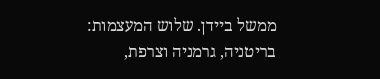ממשל ביידן. שלוש המעצמות: בריטניה, גרמניה וצרפת,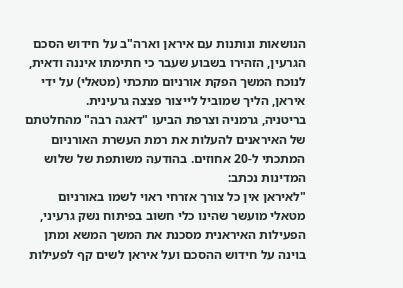הנושאות ונותנות עם איראן וארה"ב על חידוש הסכם הגרעין, הזהירו בשבוע שעבר כי חתימתו איננה ודאית, לנוכח המשך הפקת אורניום מתכתי (מטאלי) על ידי איראן, הליך שמוביל לייצור פצצה גרעינית.
בריטניה, גרמניה וצרפת הביעו "דאגה רבה" מהחלטתם של האיראנים להעלות את רמת העשרת האורניום המתכתי ל-20 אחוזים. בהודעה משותפת של שלוש המדינות נכתב:
"לאיראן אין כל צורך אזרחי ראוי לשמו באורניום מטאלי מועשר שהינו כלי חשוב בפיתוח נשק גרעיני, הפעילות האיראנית מסכנת את המשך המשא ומתן בוינה על חידוש ההסכם ועל איראן לשים קף לפעילות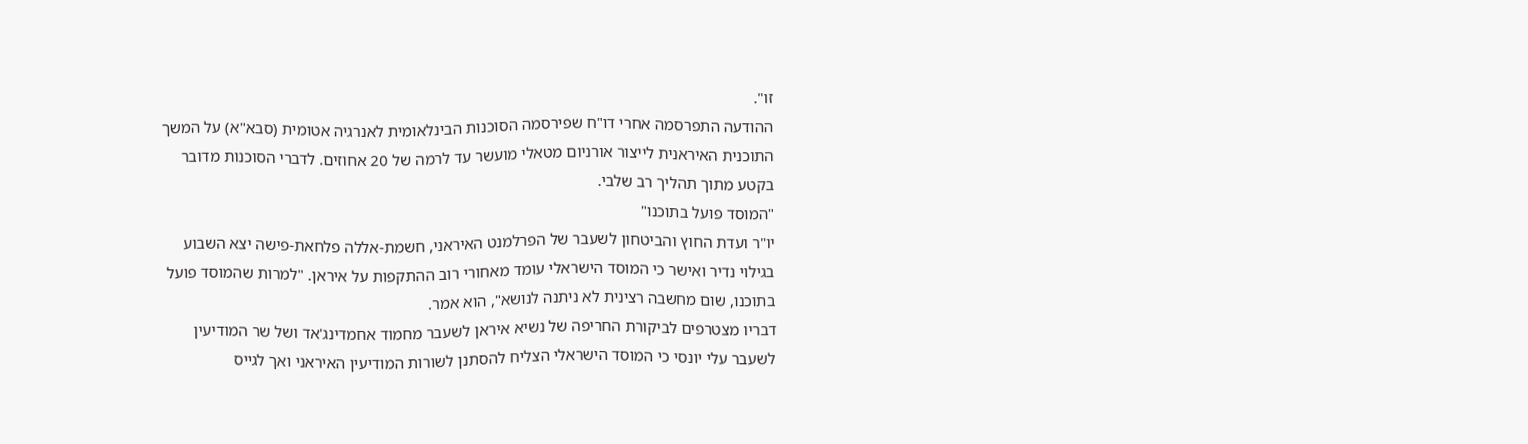זו".
ההודעה התפרסמה אחרי דו"ח שפירסמה הסוכנות הבינלאומית לאנרגיה אטומית (סבא"א) על המשך התוכנית האיראנית לייצור אורניום מטאלי מועשר עד לרמה של 20 אחוזים. לדברי הסוכנות מדובר בקטע מתוך תהליך רב שלבי.
"המוסד פועל בתוכנו"
יו"ר ועדת החוץ והביטחון לשעבר של הפרלמנט האיראני, חשמת-אללה פלחאת-פישה יצא השבוע בגילוי נדיר ואישר כי המוסד הישראלי עומד מאחורי רוב ההתקפות על איראן. "למרות שהמוסד פועל בתוכנו, שום מחשבה רצינית לא ניתנה לנושא", הוא אמר.
דבריו מצטרפים לביקורת החריפה של נשיא איראן לשעבר מחמוד אחמדינג'אד ושל שר המודיעין לשעבר עלי יונסי כי המוסד הישראלי הצליח להסתנן לשורות המודיעין האיראני ואך לגייס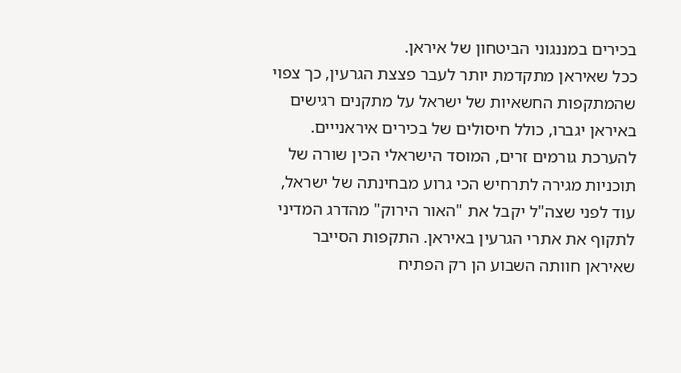בכירים במננגוני הביטחון של איראן.
ככל שאיראן מתקדמת יותר לעבר פצצת הגרעין, כך צפוי שהמתקפות החשאיות של ישראל על מתקנים רגישים באיראן יגברו, כולל חיסולים של בכירים איראנייים.
להערכת גורמים זרים, המוסד הישראלי הכין שורה של תוכניות מגירה לתרחיש הכי גרוע מבחינתה של ישראל, עוד לפני שצה"ל יקבל את "האור הירוק" מהדרג המדיני לתקוף את אתרי הגרעין באיראן. התקפות הסייבר שאיראן חוותה השבוע הן רק הפתיח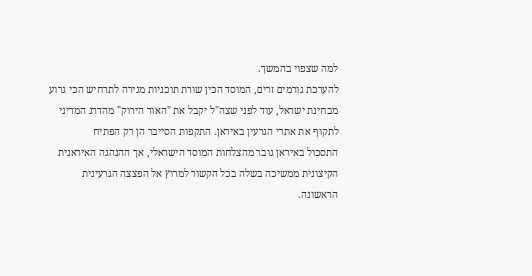למה שצפוי בהמשך.
להערכת גורמים זרים, המוסד הכין שורת תוכניות מגירה לתרחיש הכי גרוע מבחינת ישראל, עוד לפני שצה"ל יקבל את "האור הירוק" מהדרג המדיני לתקוף את אתרי הגרעין באיראן. התקפות הסייבר הן רק הפתיח
התסכול באיראן גובר מהצלחות המוסד הישראלי, אך ההנהגה האיראנית הקיצונית ממשיכה בשלה בכל הקשור למרוץ אל הפצצה הגרעינית הראשונה.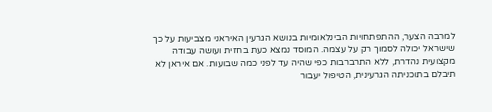למרבה הצער, ההתפתחויות הבינלאומיות בנושא הגרעין האיראני מצביעות על כך שישראל יכולה לסמוך רק על עצמה. המוסד נמצא כעת בחזית ועושה עבודה מקצועית נהדרת, ללא התרברבות כפי שהיה עד לפני כמה שבועות. אם איראן לא תיבלם בתוכניתה הגרעינית, הטיפול יעבור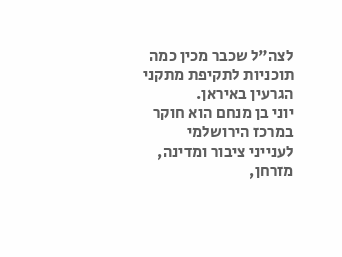לצה"ל שכבר מכין כמה תוכניות לתקיפת מתקני הגרעין באיראן.
יוני בן מנחם הוא חוקר במרכז הירושלמי לענייני ציבור ומדינה, מזרחן,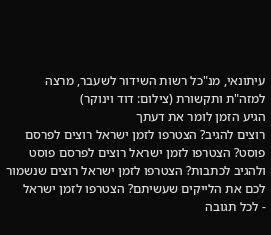עיתונאי, מנ"כל רשות השידור לשעבר, מרצה למזה"ת ותקשורת (צילום: דוד וינוקר)
הגיע הזמן לומר את דעתך
רוצים להגיב? הצטרפו לזמן ישראל רוצים לפרסם פוסט? הצטרפו לזמן ישראל רוצים לפרסם פוסט ולהגיב לכתבות? הצטרפו לזמן ישראל רוצים שנשמור לכם את הלייקים שעשיתם? הצטרפו לזמן ישראל
- לכל תגובה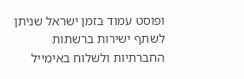ופוסט עמוד בזמן ישראל שניתן לשתף ישירות ברשתות החברתיות ולשלוח באימייל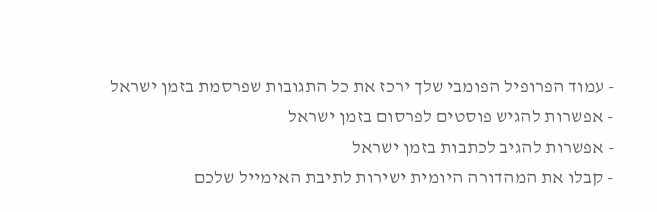- עמוד הפרופיל הפומבי שלך ירכז את כל התגובות שפרסמת בזמן ישראל
- אפשרות להגיש פוסטים לפרסום בזמן ישראל
- אפשרות להגיב לכתבות בזמן ישראל
- קבלו את המהדורה היומית ישירות לתיבת האימייל שלכם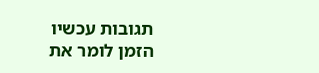תגובות עכשיו הזמן לומר את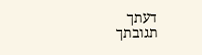דעתך
תגובתך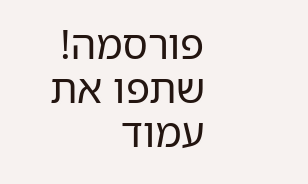פורסמה! שתפו את עמוד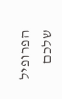הפרופיל שלכם